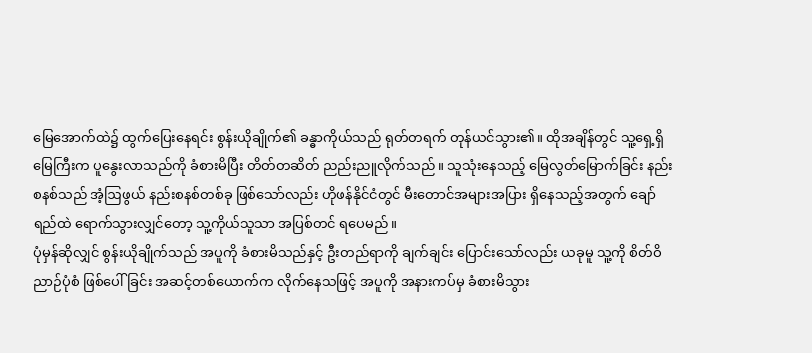မြေအောက်ထဲ၌ ထွက်ပြေးနေရင်း စွန်းယိုချိုက်၏ ခန္ဓာကိုယ်သည် ရုတ်တရက် တုန်ယင်သွား၏။ ထိုအချိန်တွင် သူ့ရှေ့ရှိ မြေကြီးက ပူနွေးလာသည်ကို ခံစားမိပြီး တိတ်တဆိတ် ညည်းညူလိုက်သည်။ သူသုံးနေသည့် မြေလွတ်မြောက်ခြင်း နည်းစနစ်သည် အံ့ဩဖွယ် နည်းစနစ်တစ်ခု ဖြစ်သော်လည်း ဟိုဖန်နိုင်ငံတွင် မီးတောင်အများအပြား ရှိနေသည့်အတွက် ချော်ရည်ထဲ ရောက်သွားလျှင်တော့ သူ့ကိုယ်သူသာ အပြစ်တင် ရပေမည်။
ပုံမှန်ဆိုလျှင် စွန်းယိုချိုက်သည် အပူကို ခံစားမိသည်နှင့် ဦးတည်ရာကို ချက်ချင်း ပြောင်းသော်လည်း ယခုမူ သူ့ကို စိတ်ဝိညာဉ်ပုံစံ ဖြစ်ပေါ်ခြင်း အဆင့်တစ်ယောက်က လိုက်နေသဖြင့် အပူကို အနားကပ်မှ ခံစားမိသွား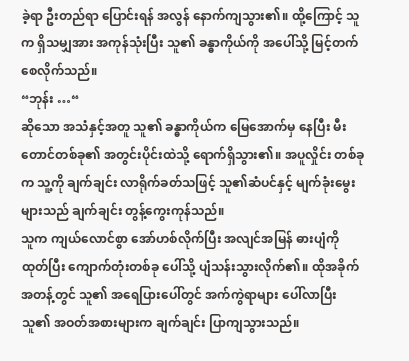ခဲ့ရာ ဦးတည်ရာ ပြောင်းရန် အလွန် နောက်ကျသွား၏။ ထို့ကြောင့် သူက ရှိသမျှအား အကုန်သုံးပြီး သူ၏ ခန္ဓာကိုယ်ကို အပေါ်သို့ မြင့်တက် စေလိုက်သည်။
“ဘုန်း …“
ဆိုသော အသံနှင့်အတူ သူ၏ ခန္ဓာကိုယ်က မြေအောက်မှ နေပြီး မီးတောင်တစ်ခု၏ အတွင်းပိုင်းထဲသို့ ရောက်ရှိသွား၏။ အပူလှိုင်း တစ်ခုက သူ့ကို ချက်ချင်း လာရိုက်ခတ်သဖြင့် သူ၏ဆံပင်နှင့် မျက်ခုံးမွေးများသည် ချက်ချင်း တွန့်ကွေးကုန်သည်။
သူက ကျယ်လောင်စွာ အော်ဟစ်လိုက်ပြီး အလျင်အမြန် ဓားပျံကို ထုတ်ပြီး ကျောက်တုံးတစ်ခု ပေါ်သို့ ပျံသန်းသွားလိုက်၏။ ထိုအခိုက်အတန့်တွင် သူ၏ အရေပြားပေါ်တွင် အက်ကွဲရာများ ပေါ်လာပြီး သူ၏ အဝတ်အစားများက ချက်ချင်း ပြာကျသွားသည်။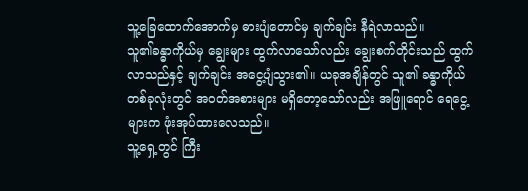သူ့ခြေထောက်အောက်မှ ဓားပျံတောင်မှ ချက်ချင်း နီရဲလာသည်။
သူ၏ခန္ဓာကိုယ်မှ ချွေးများ ထွက်လာသော်လည်း ချွေးစက်တိုင်းသည် ထွက်လာသည်နှင့် ချက်ချင်း အငွေ့ပျံသွား၏။ ယခုအချိန်တွင် သူ၏ ခန္ဓာကိုယ် တစ်ခုလုံးတွင် အဝတ်အစားများ မရှိတော့သော်လည်း အဖြူရောင် ရေငွေ့များက ဖုံးအုပ်ထားလေသည်။
သူ့ရှေ့တွင် ကြီး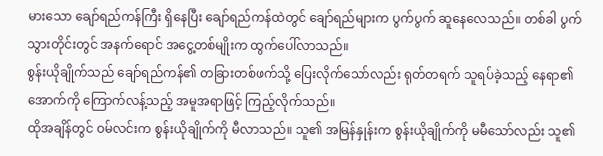မားသော ချော်ရည်ကန်ကြီး ရှိနေပြီး ချော်ရည်ကန်ထဲတွင် ချော်ရည်များက ပွက်ပွက် ဆူနေလေသည်။ တစ်ခါ ပွက်သွားတိုင်းတွင် အနက်ရောင် အငွေ့တစ်မျိုးက ထွက်ပေါ်လာသည်။
စွန်းယိုချိုက်သည် ချော်ရည်ကန်၏ တခြားတစ်ဖက်သို့ ပြေးလိုက်သော်လည်း ရုတ်တရက် သူရပ်ခဲ့သည့် နေရာ၏ အောက်ကို ကြောက်လန့်သည့် အမူအရာဖြင့် ကြည့်လိုက်သည်။
ထိုအချိန်တွင် ဝမ်လင်းက စွန်းယိုချိုက်ကို မီလာသည်။ သူ၏ အမြန်နှုန်းက စွန်းယိုချိုက်ကို မမီသော်လည်း သူ၏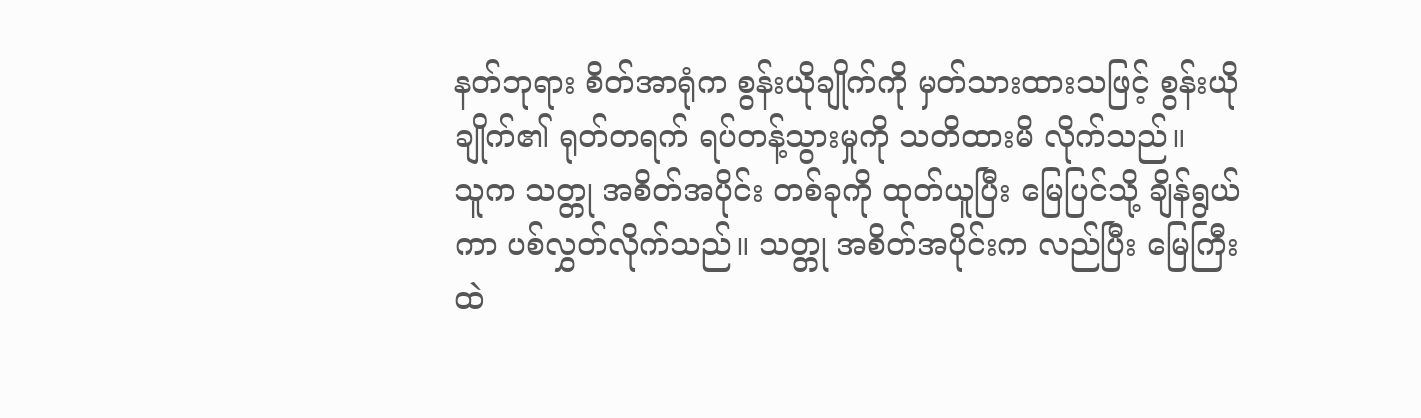နတ်ဘုရား စိတ်အာရုံက စွန်းယိုချိုက်ကို မှတ်သားထားသဖြင့် စွန်းယိုချိုက်၏ ရုတ်တရက် ရပ်တန့်သွားမှုကို သတိထားမိ လိုက်သည်။
သူက သတ္တု အစိတ်အပိုင်း တစ်ခုကို ထုတ်ယူပြီး မြေပြင်သို့ ချိန်ရွယ်ကာ ပစ်လွှတ်လိုက်သည်။ သတ္တု အစိတ်အပိုင်းက လည်ပြီး မြေကြီးထဲ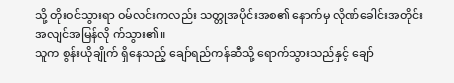သို့ တိုးဝင်သွားရာ ဝမ်လင်းကလည်း သတ္တုအပိုင်းအစ၏ နောက်မှ လိုဏ်ခေါင်းအတိုင်း အလျင်အမြန်လို က်သွား၏။
သူက စွန်းယိုချိုက် ရှိနေသည့် ချော်ရည်ကန်ဆီသို့ ရောက်သွားသည်နှင့် ချော်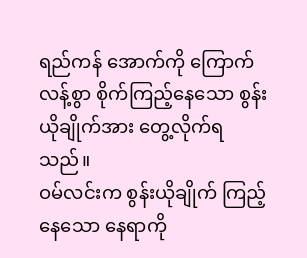ရည်ကန် အောက်ကို ကြောက်လန့်စွာ စိုက်ကြည့်နေသော စွန်းယိုချိုက်အား တွေ့လိုက်ရသည်။
ဝမ်လင်းက စွန်းယိုချိုက် ကြည့်နေသော နေရာကို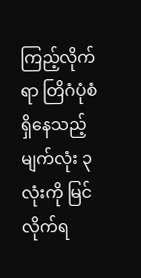ကြည့်လိုက်ရာ တြိဂံပုံစံ ရှိနေသည့် မျက်လုံး ၃ လုံးကို မြင်လိုက်ရ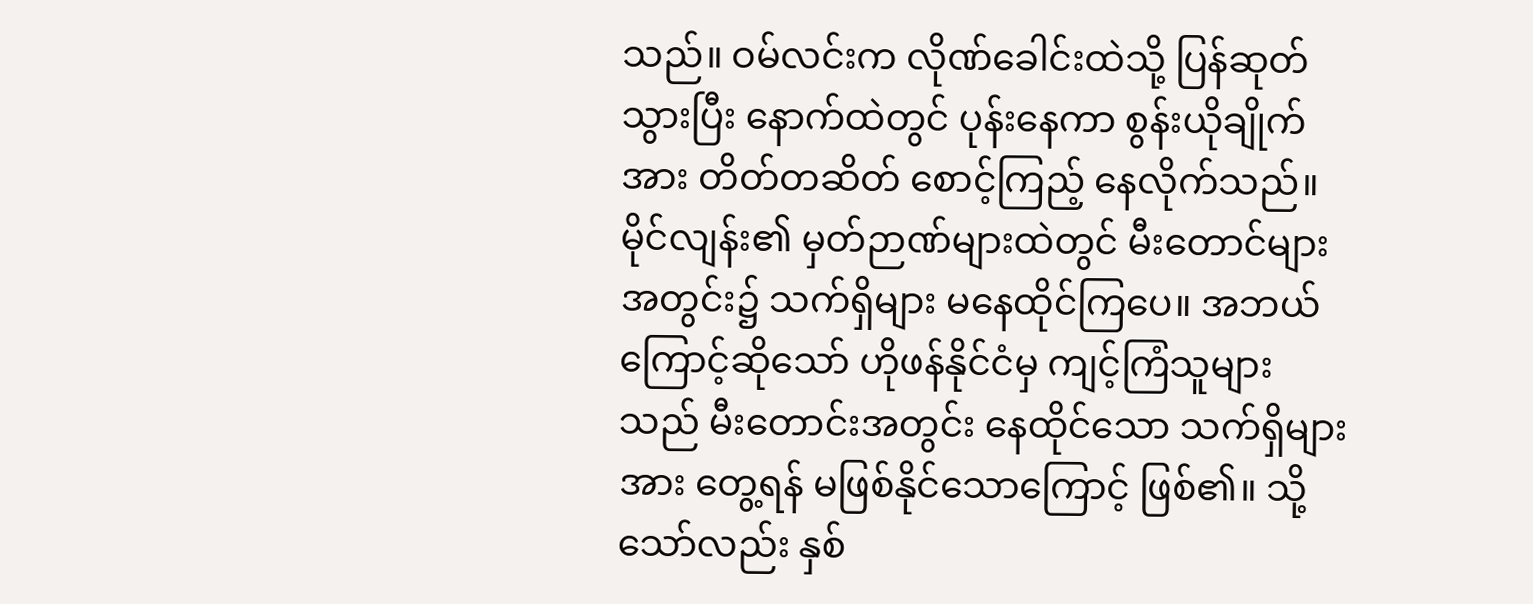သည်။ ဝမ်လင်းက လိုဏ်ခေါင်းထဲသို့ ပြန်ဆုတ်သွားပြီး နောက်ထဲတွင် ပုန်းနေကာ စွန်းယိုချိုက်အား တိတ်တဆိတ် စောင့်ကြည့် နေလိုက်သည်။
မိုင်လျန်း၏ မှတ်ဉာဏ်များထဲတွင် မီးတောင်များအတွင်း၌ သက်ရှိများ မနေထိုင်ကြပေ။ အဘယ်ကြောင့်ဆိုသော် ဟိုဖန်နိုင်ငံမှ ကျင့်ကြံသူများသည် မီးတောင်းအတွင်း နေထိုင်သော သက်ရှိများအား တွေ့ရန် မဖြစ်နိုင်သောကြောင့် ဖြစ်၏။ သို့သော်လည်း နှစ်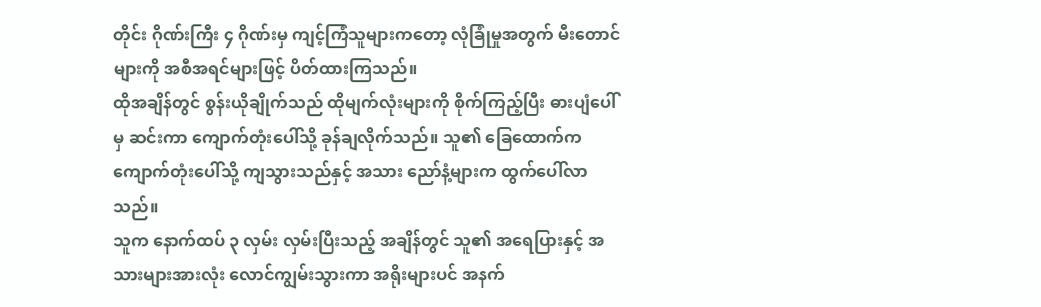တိုင်း ဂိုဏ်းကြီး ၄ ဂိုဏ်းမှ ကျင့်ကြံသူများကတော့ လုံခြုံမှုအတွက် မီးတောင်များကို အစီအရင်များဖြင့် ပိတ်ထားကြသည်။
ထိုအချိန်တွင် စွန်းယိုချိုက်သည် ထိုမျက်လုံးများကို စိုက်ကြည့်ပြီး ဓားပျံပေါ်မှ ဆင်းကာ ကျောက်တုံးပေါ်သို့ ခုန်ချလိုက်သည်။ သူ၏ ခြေထောက်က ကျောက်တုံးပေါ်သို့ ကျသွားသည်နှင့် အသား ညော်နံ့များက ထွက်ပေါ်လာသည်။
သူက နောက်ထပ် ၃ လှမ်း လှမ်းပြီးသည့် အချိန်တွင် သူ၏ အရေပြားနှင့် အသားများအားလုံး လောင်ကျွမ်းသွားကာ အရိုးများပင် အနက်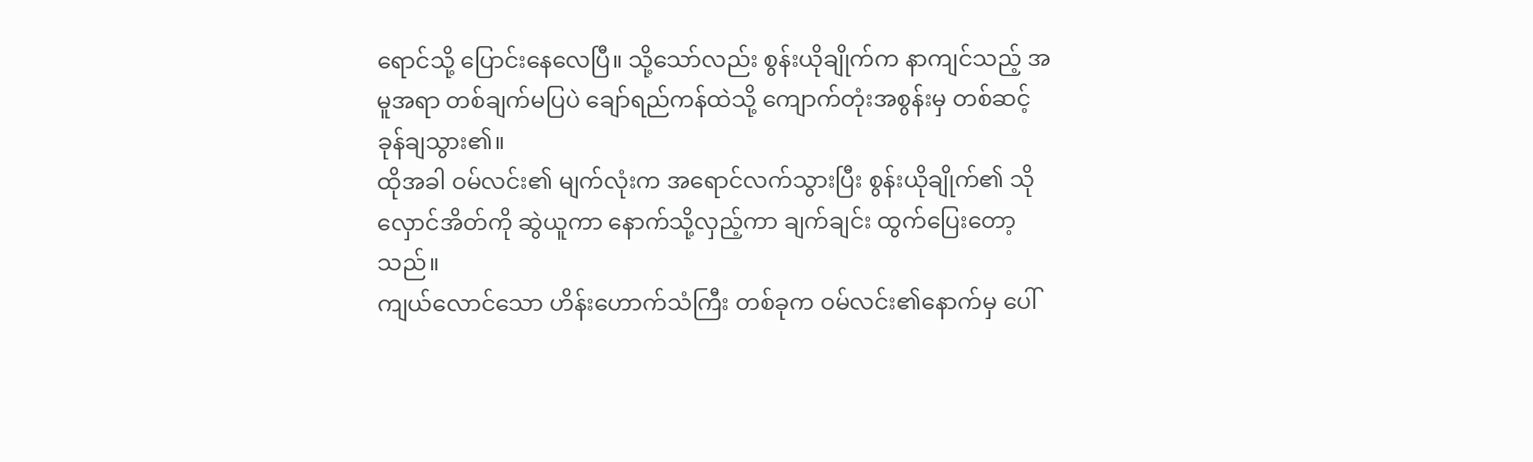ရောင်သို့ ပြောင်းနေလေပြီ။ သို့သော်လည်း စွန်းယိုချိုက်က နာကျင်သည့် အမူအရာ တစ်ချက်မပြပဲ ချော်ရည်ကန်ထဲသို့ ကျောက်တုံးအစွန်းမှ တစ်ဆင့် ခုန်ချသွား၏။
ထိုအခါ ဝမ်လင်း၏ မျက်လုံးက အရောင်လက်သွားပြီး စွန်းယိုချိုက်၏ သိုလှောင်အိတ်ကို ဆွဲယူကာ နောက်သို့လှည့်ကာ ချက်ချင်း ထွက်ပြေးတော့သည်။
ကျယ်လောင်သော ဟိန်းဟောက်သံကြီး တစ်ခုက ဝမ်လင်း၏နောက်မှ ပေါ်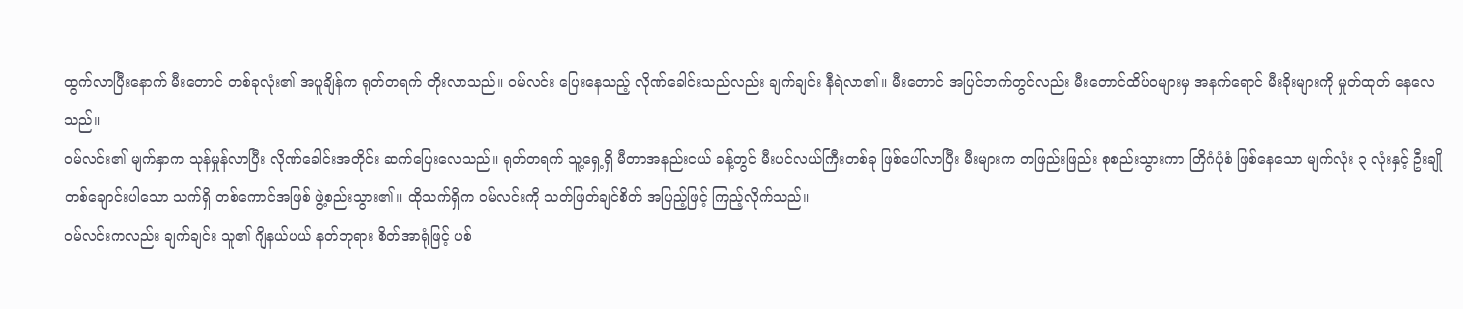ထွက်လာပြီးနောက် မီးတောင် တစ်ခုလုံး၏ အပူချိန်က ရုတ်တရက် တိုးလာသည်။ ဝမ်လင်း ပြေးနေသည့် လိုဏ်ခေါင်းသည်လည်း ချက်ချင်း နီရဲလာ၏။ မီးတောင် အပြင်ဘက်တွင်လည်း မီးတောင်ထိပ်ဝများမှ အနက်ရောင် မီးခိုးများကို မှုတ်ထုတ် နေလေသည်။
ဝမ်လင်း၏ မျက်နှာက သုန်မှုန်လာပြီး လိုဏ်ခေါင်းအတိုင်း ဆက်ပြေးလေသည်။ ရုတ်တရက် သူ့ရှေ့ရှိ မီတာအနည်းငယ် ခန့်တွင် မီးပင်လယ်ကြီးတစ်ခု ဖြစ်ပေါ်လာပြီး မီးများက တဖြည်းဖြည်း စုစည်းသွားကာ တြိဂံပုံစံ ဖြစ်နေသော မျက်လုံး ၃ လုံးနှင့် ဦးချို တစ်ချောင်းပါသော သက်ရှိ တစ်ကောင်အဖြစ် ဖွဲ့စည်းသွား၏။ ထိုသက်ရှိက ဝမ်လင်းကို သတ်ဖြတ်ချင်စိတ် အပြည့်ဖြင့် ကြည့်လိုက်သည်။
ဝမ်လင်းကလည်း ချက်ချင်း သူ၏ ဂျိနယ်ပယ် နတ်ဘုရား စိတ်အာရုံဖြင့် ပစ်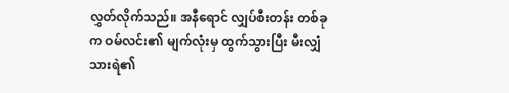လွှတ်လိုက်သည်။ အနီရောင် လျှပ်စီးတန်း တစ်ခုက ဝမ်လင်း၏ မျက်လုံးမှ ထွက်သွားပြီး မီးလျှံသားရဲ၏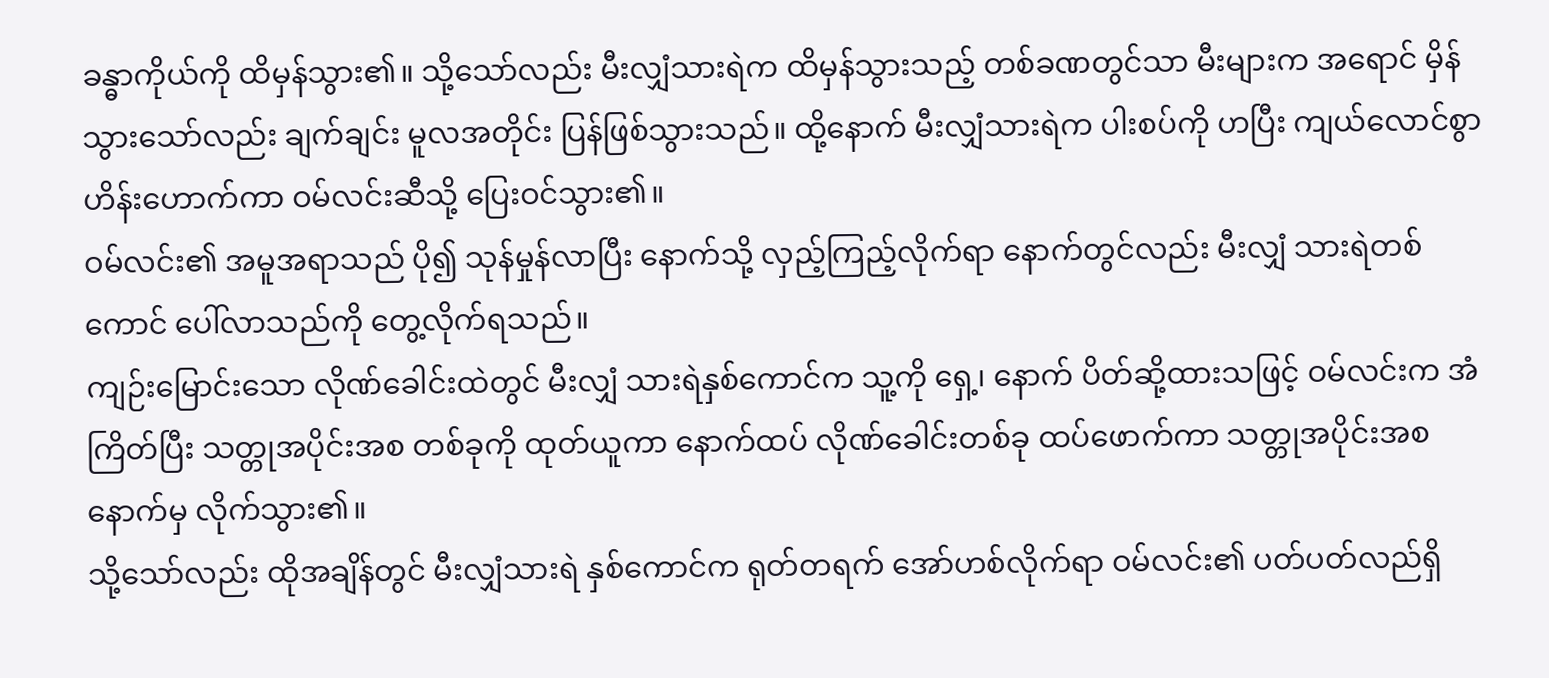ခန္ဓာကိုယ်ကို ထိမှန်သွား၏။ သို့သော်လည်း မီးလျှံသားရဲက ထိမှန်သွားသည့် တစ်ခဏတွင်သာ မီးများက အရောင် မှိန်သွားသော်လည်း ချက်ချင်း မူလအတိုင်း ပြန်ဖြစ်သွားသည်။ ထို့နောက် မီးလျှံသားရဲက ပါးစပ်ကို ဟပြီး ကျယ်လောင်စွာ ဟိန်းဟောက်ကာ ဝမ်လင်းဆီသို့ ပြေးဝင်သွား၏။
ဝမ်လင်း၏ အမူအရာသည် ပို၍ သုန်မှုန်လာပြီး နောက်သို့ လှည့်ကြည့်လိုက်ရာ နောက်တွင်လည်း မီးလျှံ သားရဲတစ်ကောင် ပေါ်လာသည်ကို တွေ့လိုက်ရသည်။
ကျဉ်းမြောင်းသော လိုဏ်ခေါင်းထဲတွင် မီးလျှံ သားရဲနှစ်ကောင်က သူ့ကို ရှေ့၊ နောက် ပိတ်ဆို့ထားသဖြင့် ဝမ်လင်းက အံကြိတ်ပြီး သတ္တုအပိုင်းအစ တစ်ခုကို ထုတ်ယူကာ နောက်ထပ် လိုဏ်ခေါင်းတစ်ခု ထပ်ဖောက်ကာ သတ္တုအပိုင်းအစ နောက်မှ လိုက်သွား၏။
သို့သော်လည်း ထိုအချိန်တွင် မီးလျှံသားရဲ နှစ်ကောင်က ရုတ်တရက် အော်ဟစ်လိုက်ရာ ဝမ်လင်း၏ ပတ်ပတ်လည်ရှိ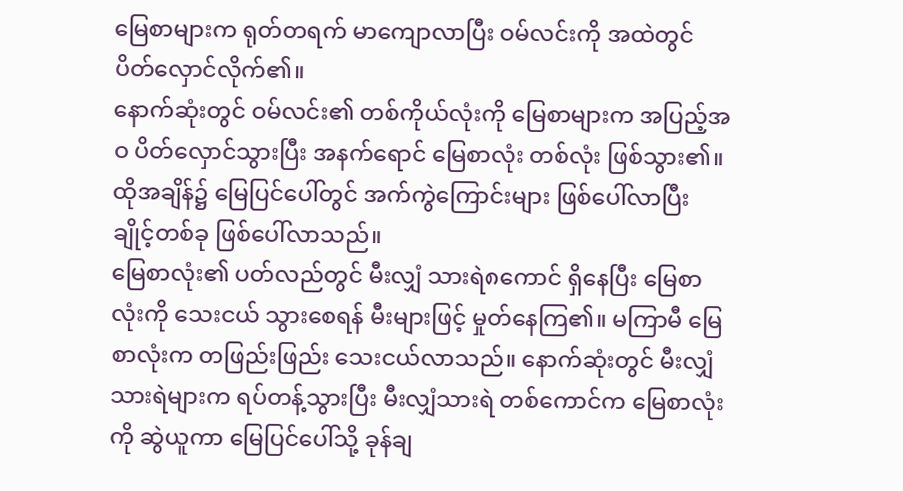မြေစာများက ရုတ်တရက် မာကျောလာပြီး ဝမ်လင်းကို အထဲတွင် ပိတ်လှောင်လိုက်၏။
နောက်ဆုံးတွင် ဝမ်လင်း၏ တစ်ကိုယ်လုံးကို မြေစာများက အပြည့်အဝ ပိတ်လှောင်သွားပြီး အနက်ရောင် မြေစာလုံး တစ်လုံး ဖြစ်သွား၏။
ထိုအချိန်၌ မြေပြင်ပေါ်တွင် အက်ကွဲကြောင်းများ ဖြစ်ပေါ်လာပြီး ချိုင့်တစ်ခု ဖြစ်ပေါ်လာသည်။
မြေစာလုံး၏ ပတ်လည်တွင် မီးလျှံ သားရဲ၈ကောင် ရှိနေပြီး မြေစာလုံးကို သေးငယ် သွားစေရန် မီးများဖြင့် မှုတ်နေကြ၏။ မကြာမီ မြေစာလုံးက တဖြည်းဖြည်း သေးငယ်လာသည်။ နောက်ဆုံးတွင် မီးလျှံသားရဲများက ရပ်တန့်သွားပြီး မီးလျှံသားရဲ တစ်ကောင်က မြေစာလုံးကို ဆွဲယူကာ မြေပြင်ပေါ်သို့ ခုန်ချ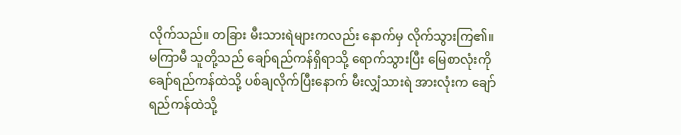လိုက်သည်။ တခြား မီးသားရဲများကလည်း နောက်မှ လိုက်သွားကြ၏။
မကြာမီ သူတို့သည် ချော်ရည်ကန်ရှိရာသို့ ရောက်သွားပြီး မြေစာလုံးကို ချော်ရည်ကန်ထဲသို့ ပစ်ချလိုက်ပြီးနောက် မီးလျှံသားရဲ အားလုံးက ချော်ရည်ကန်ထဲသို့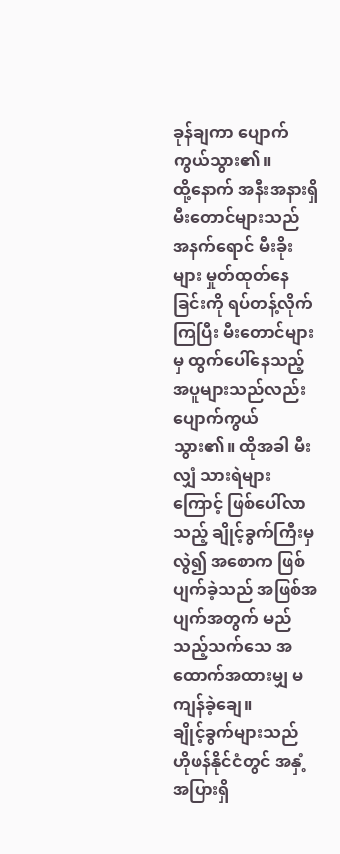ခုန်ချကာ ပျောက်ကွယ်သွား၏။
ထို့နောက် အနီးအနားရှိ မီးတောင်များသည် အနက်ရောင် မီးခိုးများ မှုတ်ထုတ်နေခြင်းကို ရပ်တန့်လိုက်ကြပြီး မီးတောင်များမှ ထွက်ပေါ်နေသည့် အပူများသည်လည်း ပျောက်ကွယ်သွား၏။ ထိုအခါ မီးလျှံ သားရဲများကြောင့် ဖြစ်ပေါ်လာသည့် ချိုင့်ခွက်ကြီးမှ လွဲ၍ အစောက ဖြစ်ပျက်ခဲ့သည် အဖြစ်အပျက်အတွက် မည်သည့်သက်သေ အထောက်အထားမျှ မကျန်ခဲ့ချေ။
ချိုင့်ခွက်များသည် ဟိုဖန်နိုင်ငံတွင် အနှံ့အပြားရှိ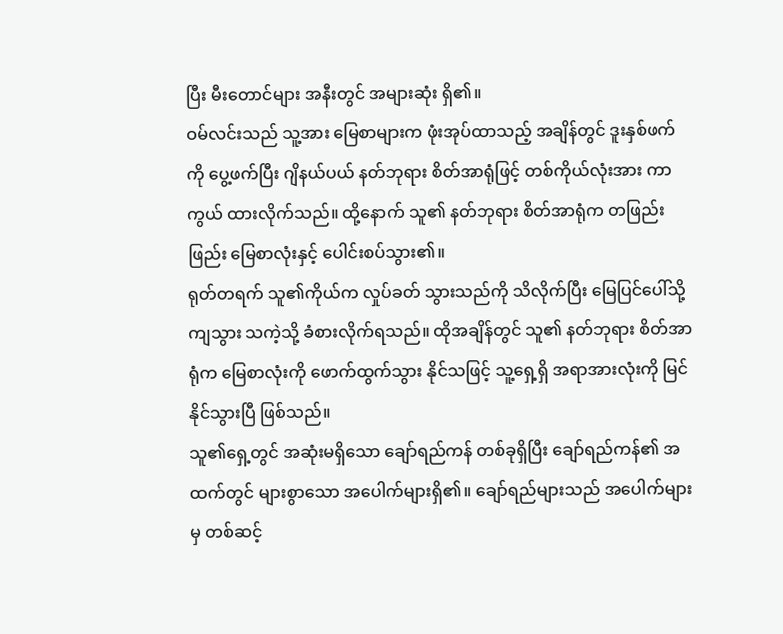ပြီး မီးတောင်များ အနီးတွင် အများဆုံး ရှိ၏။
ဝမ်လင်းသည် သူ့အား မြေစာများက ဖုံးအုပ်ထာသည့် အချိန်တွင် ဒူးနှစ်ဖက်ကို ပွေ့ဖက်ပြီး ဂျိနယ်ပယ် နတ်ဘုရား စိတ်အာရုံဖြင့် တစ်ကိုယ်လုံးအား ကာကွယ် ထားလိုက်သည်။ ထို့နောက် သူ၏ နတ်ဘုရား စိတ်အာရုံက တဖြည်းဖြည်း မြေစာလုံးနှင့် ပေါင်းစပ်သွား၏။
ရုတ်တရက် သူ၏ကိုယ်က လှုပ်ခတ် သွားသည်ကို သိလိုက်ပြီး မြေပြင်ပေါ်သို့ ကျသွား သကဲ့သို့ ခံစားလိုက်ရသည်။ ထိုအချိန်တွင် သူ၏ နတ်ဘုရား စိတ်အာရုံက မြေစာလုံးကို ဖောက်ထွက်သွား နိုင်သဖြင့် သူ့ရှေ့ရှိ အရာအားလုံးကို မြင်နိုင်သွားပြီ ဖြစ်သည်။
သူ၏ရှေ့တွင် အဆုံးမရှိသော ချော်ရည်ကန် တစ်ခုရှိပြီး ချော်ရည်ကန်၏ အထက်တွင် များစွာသော အပေါက်များရှိ၏။ ချော်ရည်များသည် အပေါက်များမှ တစ်ဆင့်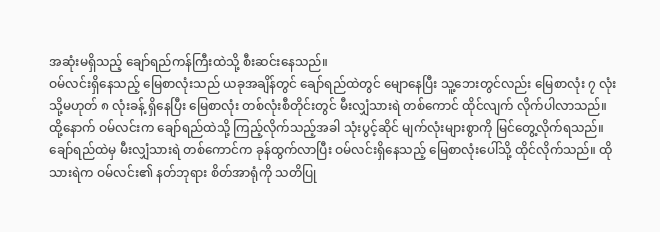အဆုံးမရှိသည့် ချော်ရည်ကန်ကြီးထဲသို့ စီးဆင်းနေသည်။
ဝမ်လင်းရှိနေသည့် မြေစာလုံးသည် ယခုအချိန်တွင် ချော်ရည်ထဲတွင် မျောနေပြီး သူ့ဘေးတွင်လည်း မြေစာလုံး ၇ လုံး သို့မဟုတ် ၈ လုံးခန့် ရှိနေပြီး မြေစာလုံး တစ်လုံးစီတိုင်းတွင် မီးလျှံသားရဲ တစ်ကောင် ထိုင်လျက် လိုက်ပါလာသည်။
ထို့နောက် ဝမ်လင်းက ချော်ရည်ထဲသို့ ကြည့်လိုက်သည့်အခါ သုံးပွင့်ဆိုင် မျက်လုံးများစွာကို မြင်တွေ့လိုက်ရသည်။ ချော်ရည်ထဲမှ မီးလျှံသားရဲ တစ်ကောင်က ခုန်ထွက်လာပြီး ဝမ်လင်းရှိနေသည့် မြေစာလုံးပေါ်သို့ ထိုင်လိုက်သည်။ ထိုသားရဲက ဝမ်လင်း၏ နတ်ဘုရား စိတ်အာရုံကို သတိပြု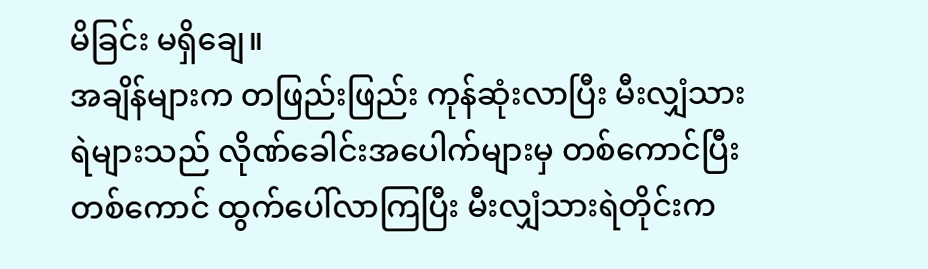မိခြင်း မရှိချေ။
အချိန်များက တဖြည်းဖြည်း ကုန်ဆုံးလာပြီး မီးလျှံသားရဲများသည် လိုဏ်ခေါင်းအပေါက်များမှ တစ်ကောင်ပြီး တစ်ကောင် ထွက်ပေါ်လာကြပြီး မီးလျှံသားရဲတိုင်းက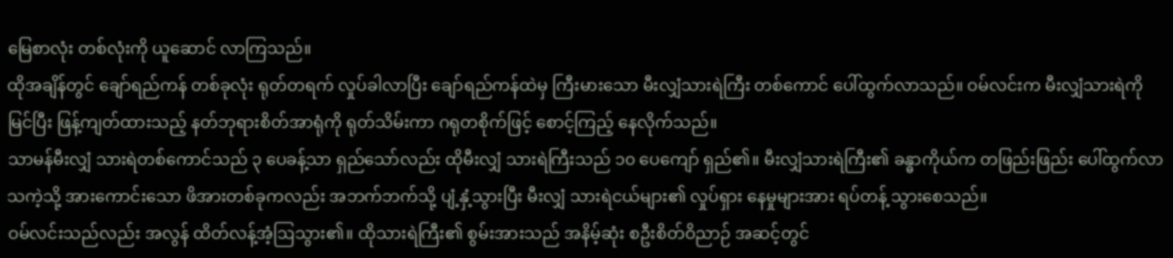မြေစာလုံး တစ်လုံးကို ယူဆောင် လာကြသည်။
ထိုအချိန်တွင် ချော်ရည်ကန် တစ်ခုလုံး ရုတ်တရက် လှုပ်ခါလာပြီး ချော်ရည်ကန်ထဲမှ ကြီးမားသော မီးလျှံသားရဲကြီး တစ်ကောင် ပေါ်ထွက်လာသည်။ ဝမ်လင်းက မီးလျှံသားရဲကို မြင်ပြီး ဖြန့်ကျတ်ထားသည့် နတ်ဘုရားစိတ်အာရုံကို ရုတ်သိမ်းကာ ဂရုတစိုက်ဖြင့် စောင့်ကြည့် နေလိုက်သည်။
သာမန်မီးလျှံ သားရဲတစ်ကောင်သည် ၃ ပေခန့်သာ ရှည်သော်လည်း ထိုမီးလျှံ သားရဲကြီးသည် ၁၀ ပေကျော် ရှည်၏။ မီးလျှံသားရဲကြီး၏ ခန္ဓာကိုယ်က တဖြည်းဖြည်း ပေါ်ထွက်လာသကဲ့သို့ အားကောင်းသော ဖိအားတစ်ခုကလည်း အဘက်ဘက်သို့ ပျံ့နှံ့သွားပြီး မီးလျှံ သားရဲငယ်များ၏ လှုပ်ရှား နေမှုများအား ရပ်တန့် သွားစေသည်။
ဝမ်လင်းသည်လည်း အလွန် ထိတ်လန့်အံ့ဩသွား၏။ ထိုသားရဲကြီး၏ စွမ်းအားသည် အနိမ့်ဆုံး စဦးစိတ်ဝိညာဉ် အဆင့်တွင်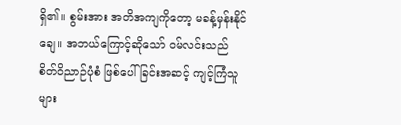ရှိ၏။ စွမ်းအား အတိအကျကိုတော့ မခန့်မှန်းနိုင်ချေ။ အဘယ်ကြောင့်ဆိုသော် ဝမ်လင်းသည် စိတ်ဝိညာဉ်ပုံစံ ဖြစ်ပေါ်ခြင်းအဆင့် ကျင့်ကြံသူများ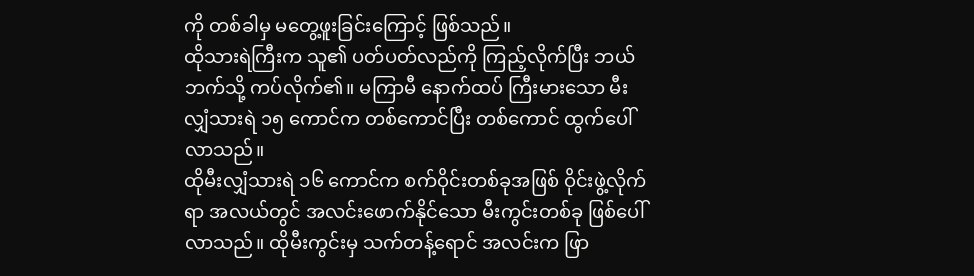ကို တစ်ခါမှ မတွေ့ဖူးခြင်းကြောင့် ဖြစ်သည်။
ထိုသားရဲကြီးက သူ၏ ပတ်ပတ်လည်ကို ကြည့်လိုက်ပြီး ဘယ်ဘက်သို့ ကပ်လိုက်၏။ မကြာမီ နောက်ထပ် ကြီးမားသော မီးလျှံသားရဲ ၁၅ ကောင်က တစ်ကောင်ပြီး တစ်ကောင် ထွက်ပေါ်လာသည်။
ထိုမီးလျှံသားရဲ ၁၆ ကောင်က စက်ဝိုင်းတစ်ခုအဖြစ် ဝိုင်းဖွဲ့လိုက်ရာ အလယ်တွင် အလင်းဖောက်နိုင်သော မီးကွင်းတစ်ခု ဖြစ်ပေါ်လာသည်။ ထိုမီးကွင်းမှ သက်တန့်ရောင် အလင်းက ဖြာ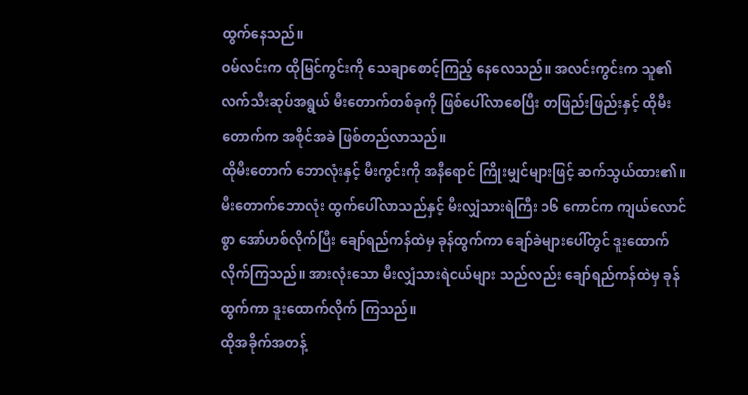ထွက်နေသည်။
ဝမ်လင်းက ထိုမြင်ကွင်းကို သေချာစောင့်ကြည့် နေလေသည်။ အလင်းကွင်းက သူ၏ လက်သီးဆုပ်အရွယ် မီးတောက်တစ်ခုကို ဖြစ်ပေါ်လာစေပြီး တဖြည်းဖြည်းနှင့် ထိုမီးတောက်က အစိုင်အခဲ ဖြစ်တည်လာသည်။
ထိုမီးတောက် ဘောလုံးနှင့် မီးကွင်းကို အနီရောင် ကြိုးမျှင်များဖြင့် ဆက်သွယ်ထား၏။
မီးတောက်ဘောလုံး ထွက်ပေါ်လာသည်နှင့် မီးလျှံသားရဲကြီး ၁၆ ကောင်က ကျယ်လောင်စွာ အော်ဟစ်လိုက်ပြီး ချော်ရည်ကန်ထဲမှ ခုန်ထွက်ကာ ချော်ခဲများပေါ်တွင် ဒူးထောက် လိုက်ကြသည်။ အားလုံးသော မီးလျှံသားရဲငယ်များ သည်လည်း ချော်ရည်ကန်ထဲမှ ခုန်ထွက်ကာ ဒူးထောက်လိုက် ကြသည်။
ထိုအခိုက်အတန့်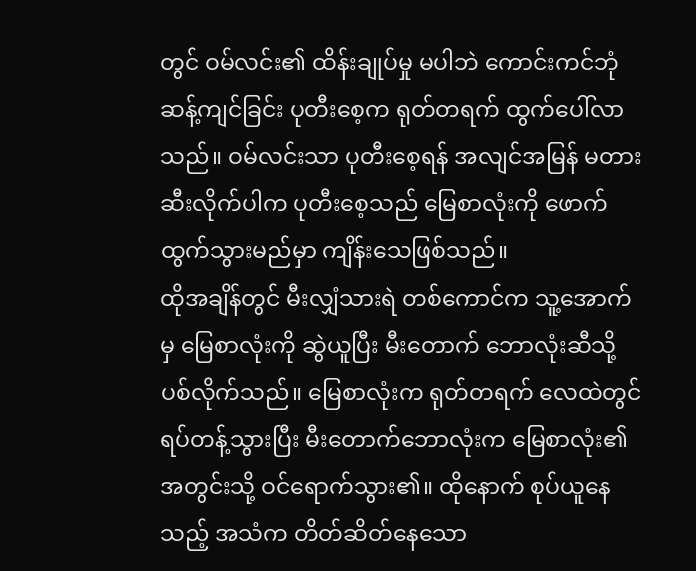တွင် ဝမ်လင်း၏ ထိန်းချုပ်မှု မပါဘဲ ကောင်းကင်ဘုံ ဆန့်ကျင်ခြင်း ပုတီးစေ့က ရုတ်တရက် ထွက်ပေါ်လာသည်။ ဝမ်လင်းသာ ပုတီးစေ့ရန် အလျင်အမြန် မတားဆီးလိုက်ပါက ပုတီးစေ့သည် မြေစာလုံးကို ဖောက်ထွက်သွားမည်မှာ ကျိန်းသေဖြစ်သည်။
ထိုအချိန်တွင် မီးလျှံသားရဲ တစ်ကောင်က သူ့အောက်မှ မြေစာလုံးကို ဆွဲယူပြီး မီးတောက် ဘောလုံးဆီသို့ ပစ်လိုက်သည်။ မြေစာလုံးက ရုတ်တရက် လေထဲတွင် ရပ်တန့်သွားပြီး မီးတောက်ဘောလုံးက မြေစာလုံး၏ အတွင်းသို့ ဝင်ရောက်သွား၏။ ထိုနောက် စုပ်ယူနေသည့် အသံက တိတ်ဆိတ်နေသော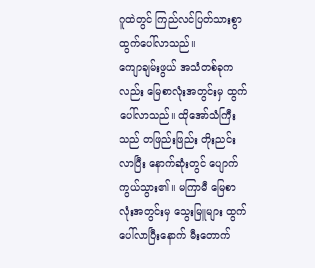ဂူထဲတွင် ကြည်လင်ပြတ်သားစွာ ထွက်ပေါ်လာသည်။
ကျောချမ်းဖွယ် အသံတစ်ခုကလည်း မြေစာလုံးအတွင်းမှ ထွက်ပေါ်လာသည်။ ထိုအော်သံကြီးသည် တဖြည်းဖြည်း တိုးညင်းလာပြီး နောက်ဆုံးတွင် ပျောက်ကွယ်သွား၏။ မကြာမီ မြေစာလုံးအတွင်းမှ သွေးမြူများ ထွက်ပေါ်လာပြီးနောက် မီးတောက်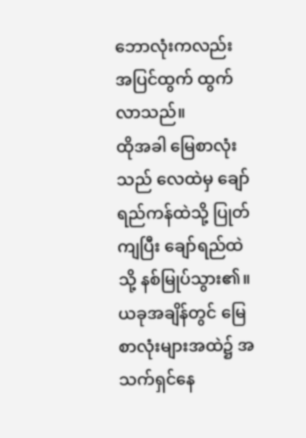ဘောလုံးကလည်း အပြင်ထွက် ထွက်လာသည်။
ထိုအခါ မြေစာလုံးသည် လေထဲမှ ချော်ရည်ကန်ထဲသို့ ပြုတ်ကျပြီး ချော်ရည်ထဲသို့ နစ်မြုပ်သွား၏။ ယခုအချိန်တွင် မြေစာလုံးများအထဲ၌ အသက်ရှင်နေ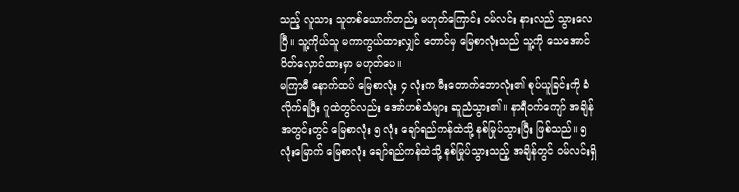သည့် လူသား သူတစ်ယောက်တည်း မဟုတ်ကြောင်း ဝမ်လင်း နားလည် သွားလေပြီ။ သူ့ကိုယ်သူ မကာကွယ်ထားလျှင် တောင်မှ မြေစာလုံးသည် သူ့ကို သေအောင် ပိတ်လှောင်ထားမှာ မဟုတ်ပေ။
မကြာမီ နောက်ထပ် မြေစာလုံး ၄ လုံးက မီးတောက်ဘောလုံး၏ စုပ်ယူခြင်းကို ခံလိုက်ရပြီး ဂူထဲတွင်လည်း အော်ဟစ်သံများ ဆူညံသွား၏။ နာရီဝက်ကျော် အချိန်အတွင်းတွင် မြေစာလုံး ၅ လုံး ချော်ရည်ကန်ထဲသို့ နစ်မြုပ်သွားပြီး ဖြစ်သည်။ ၅ လုံးမြောက် မြေစာလုံး ချော်ရည်ကန်ထဲသို့ နစ်မြုပ်သွားသည့် အချိန်တွင် ဝမ်လင်းရှိ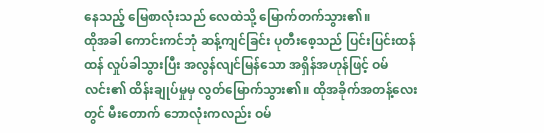နေသည့် မြေစာလုံးသည် လေထဲသို့ မြောက်တက်သွား၏။
ထိုအခါ ကောင်းကင်ဘုံ ဆန့်ကျင်ခြင်း ပုတီးစေ့သည် ပြင်းပြင်းထန်ထန် လှုပ်ခါသွားပြီး အလွန်လျင်မြန်သော အရှိန်အဟုန်ဖြင့် ဝမ်လင်း၏ ထိန်းချုပ်မှုမှ လွတ်မြောက်သွား၏။ ထိုအခိုက်အတန့်လေးတွင် မီးတောက် ဘောလုံးကလည်း ဝမ်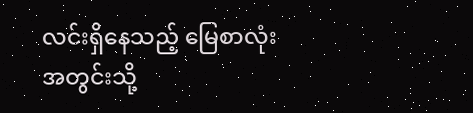လင်းရှိနေသည့် မြေစာလုံး အတွင်းသို့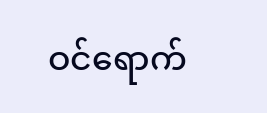ဝင်ရောက်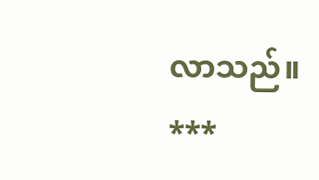လာသည်။
***